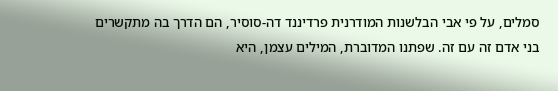סמלים, על פי אבי הבלשנות המודרנית פרדיננד דה-סוסיר, הם הדרך בה מתקשרים בני אדם זה עם זה. שפתנו המדוברת, המילים עצמן, היא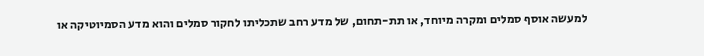למעשה אוסף סמלים ומקרה מיוחד, או תת-תחום, של מדע רחב שתכליתו לחקור סמלים והוא מדע הסמיוטיקה או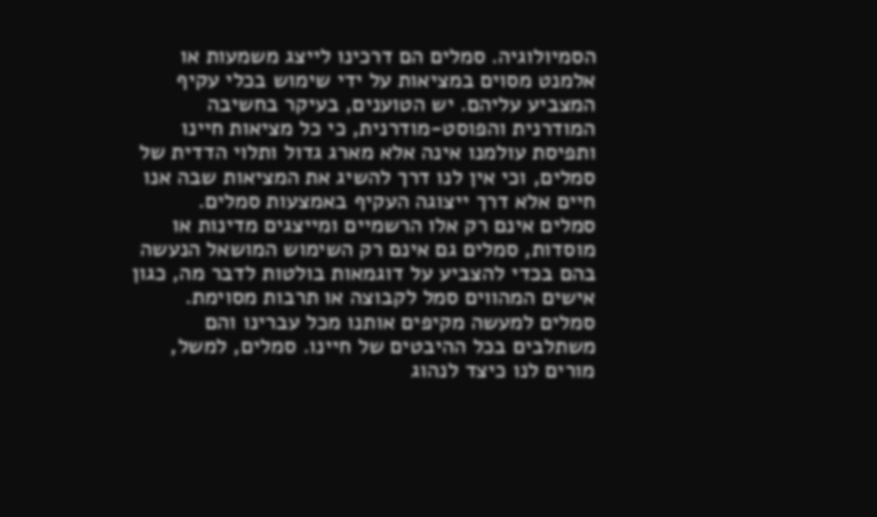הסמיולוגיה. סמלים הם דרכינו לייצג משמעות או אלמנט מסוים במציאות על ידי שימוש בכלי עקיף המצביע עליהם. יש הטוענים, בעיקר בחשיבה המודרנית והפוסט-מודרנית, כי כל מציאות חיינו ותפיסת עולמנו אינה אלא מארג גדול ותלוי הדדית של סמלים, וכי אין לנו דרך להשיג את המציאות שבה אנו חיים אלא דרך ייצוגה העקיף באמצעות סמלים.
סמלים אינם רק אלו הרשמיים ומייצגים מדינות או מוסדות, סמלים גם אינם רק השימוש המושאל הנעשה בהם בכדי להצביע על דוגמאות בולטות לדבר מה, כגון אישים המהווים סמל לקבוצה או תרבות מסוימת. סמלים למעשה מקיפים אותנו מכל עברינו והם משתלבים בכל ההיבטים של חיינו. סמלים, למשל, מורים לנו כיצד לנהוג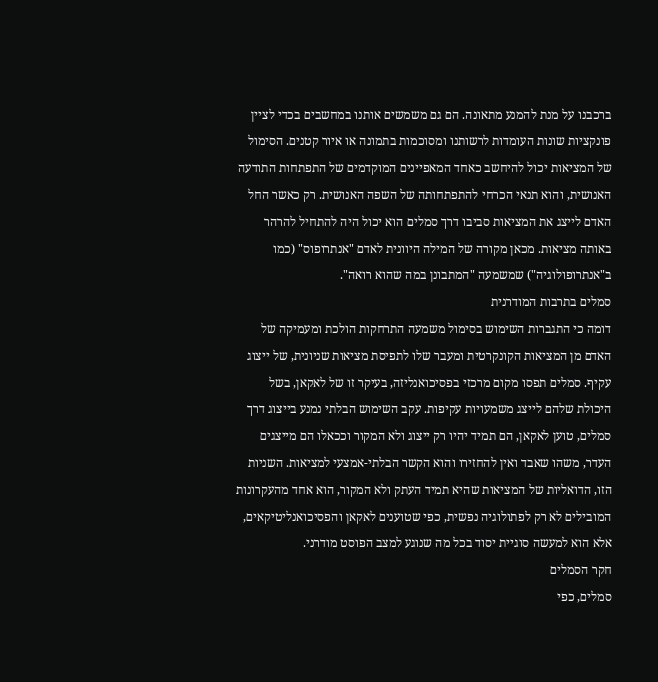ברכבנו על מנת להמנע מתאונה. הם גם משמשים אותנו במחשבים בכדי לציין פונקציות שונות העומדות לרשותנו ומסוכמות בתמונה או איור קטנים. הסימול של המציאות יכול להיחשב כאחד המאפיינים המוקדמים של התפתחות התודעה האנושית, והוא תנאי הכרחי להתפתחותה של השפה האנושית. רק כאשר החל האדם לייצג את המציאות סביבו דרך סמלים הוא יכול היה להתחיל להרהר באותה מציאות. מכאן מקורה של המילה היוונית לאדם "אנתרופוס" (כמו ב"אנתרופולוגיה") שמשמעה "המתבונן במה שהוא רואה".
סמלים בתרבות המודרנית
דומה כי התגברות השימוש בסימול משמעה התרחקות הולכת ומעמיקה של האדם מן המציאות הקונקרטית ומעבר שלו לתפיסת מציאות שניונית, של ייצוג עקיף. סמלים תפסו מקום מרכזי בפסיכואנליזה, בעיקר זו של לאקאן, בשל היכולת שלהם לייצג משמעויות עקיפות. עקב השימוש הבלתי נמנע בייצוג דרך סמלים, טוען לאקאן, הם תמיד יהיו רק ייצוג ולא המקור וככאלו הם מייצגים העדר, משהו שאבד ואין להחזירו והוא הקשר הבלתי-אמצעי למציאות. השניות הזו, הדואליות של המציאות שהיא תמיד העתק ולא המקור, הוא אחד מהעקרונות המובילים לא רק לפתולוגיה נפשית, כפי שטוענים לאקאן והפסיכואנליטיקאים, אלא הוא למעשה סוגיית יסוד בכל מה שנוגע למצב הפוסט מודרני.
חקר הסמלים
סמלים, כפי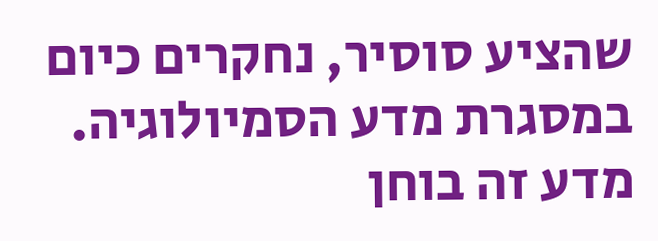שהציע סוסיר, נחקרים כיום במסגרת מדע הסמיולוגיה. מדע זה בוחן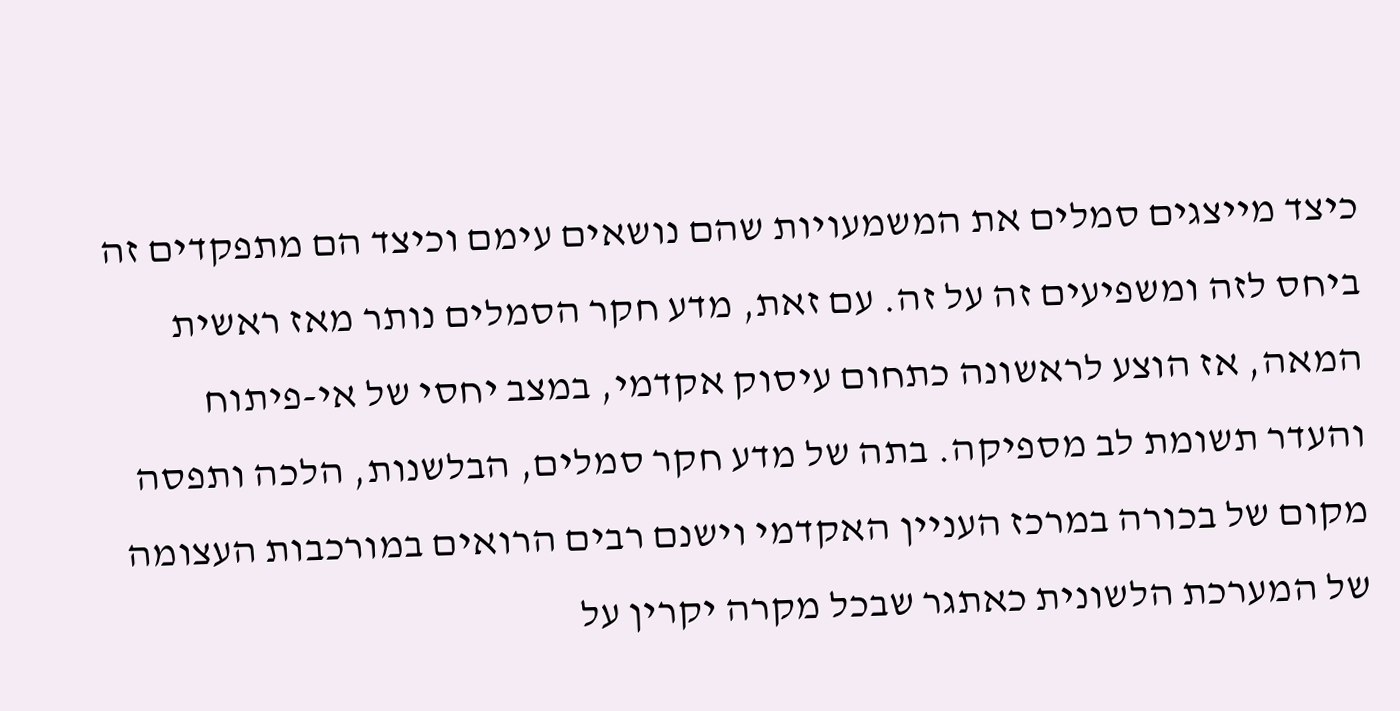כיצד מייצגים סמלים את המשמעויות שהם נושאים עימם וכיצד הם מתפקדים זה ביחס לזה ומשפיעים זה על זה. עם זאת, מדע חקר הסמלים נותר מאז ראשית המאה, אז הוצע לראשונה כתחום עיסוק אקדמי, במצב יחסי של אי-פיתוח והעדר תשומת לב מספיקה. בתה של מדע חקר סמלים, הבלשנות, הלכה ותפסה מקום של בכורה במרכז העניין האקדמי וישנם רבים הרואים במורכבות העצומה של המערכת הלשונית כאתגר שבכל מקרה יקרין על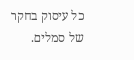כל עיסוק בחקר של סמלים.